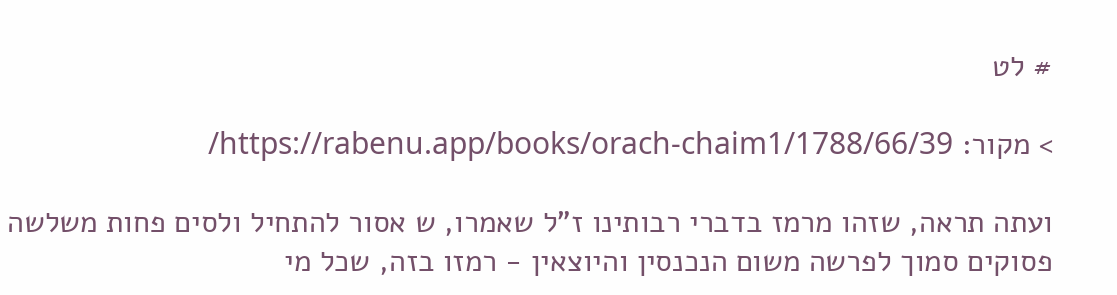# לט

> מקור: https://rabenu.app/books/orach-chaim1/1788/66/39/

ועתה תראה, שזהו מרמז בדברי רבותינו ז"ל שאמרו, ש אסור להתחיל ולסים פחות משלשה פסוקים סמוך לפרשה משום הנכנסין והיוצאין - רמזו בזה, שכל מי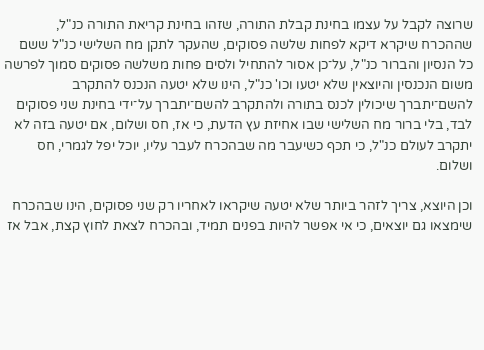שרוצה לקבל על עצמו בחינת קבלת התורה, שזהו בחינת קריאת התורה כנ"ל, שההכרח שיקרא דיקא לפחות שלשה פסוקים, שהעקר לתקן מח השלישי כנ"ל ששם כל הנסיון והברור כנ"ל, על־כן אסור להתחיל ולסים פחות משלשה פסוקים סמוך לפרשה משום הנכנסין והיוצאין שלא יטעו וכו' כנ"ל, הינו שלא יטעה הנכנס להתקרב להשם־יתברך שיכולין לכנס בתורה ולהתקרב להשם־יתברך על־ידי בחינת שני פסוקים לבד, בלי ברור מח השלישי שבו אחיזת עץ הדעת, כי אז, חס ושלום, אם יטעה בזה לא יתקרב לעולם כנ"ל, כי תכף כשיעבר מה שבהכרח לעבר עליו, יוכל יפל לגמרי, חס ושלום.

וכן היוצא, צריך לזהר ביותר שלא יטעה שיקראו לאחריו רק שני פסוקים, הינו שבהכרח שימצאו גם יוצאים, כי אי אפשר להיות בפנים תמיד, ובהכרח לצאת לחוץ קצת, אבל אז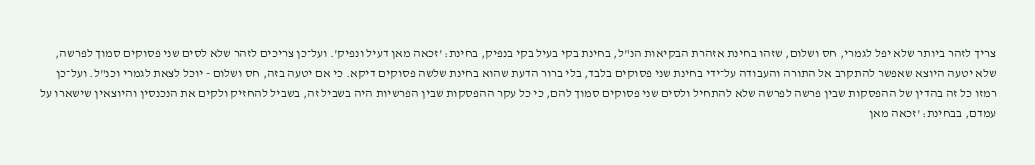צריך לזהר ביותר שלא יפל לגמרי, חס ושלום, שזהו בחינת אזהרת הבקיאות הנ"ל, בחינת בקי בעיל בקי בנפיק, בחינת: 'זכאה מאן דעיל ונפיק'. ועל־כן צריכים לזהר שלא לסים שני פסוקים סמוך לפרשה, שלא יטעה היוצא שאפשר להתקרב אל התורה והעבודה על־ידי בחינת שני פסוקים בלבד, בלי ברור הדעת שהוא בחינת שלשה פסוקים דיקא. כי אם יטעה בזה, חס ושלום - יוכל לצאת לגמרי וכנ"ל. ועל־כן רמזו כל זה בהדין של ההפסקות שבין פרשה לפרשה שלא להתחיל ולסים שני פסוקים סמוך להם, כי כל עקר ההפסקות שבין הפרשיות היה בשביל זה, בשביל להחזיק ולקים את הנכנסין והיוצאין שישארו על עמדם, בבחינת: 'זכאה מאן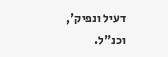דעיל ונפיק', וכנ"ל.